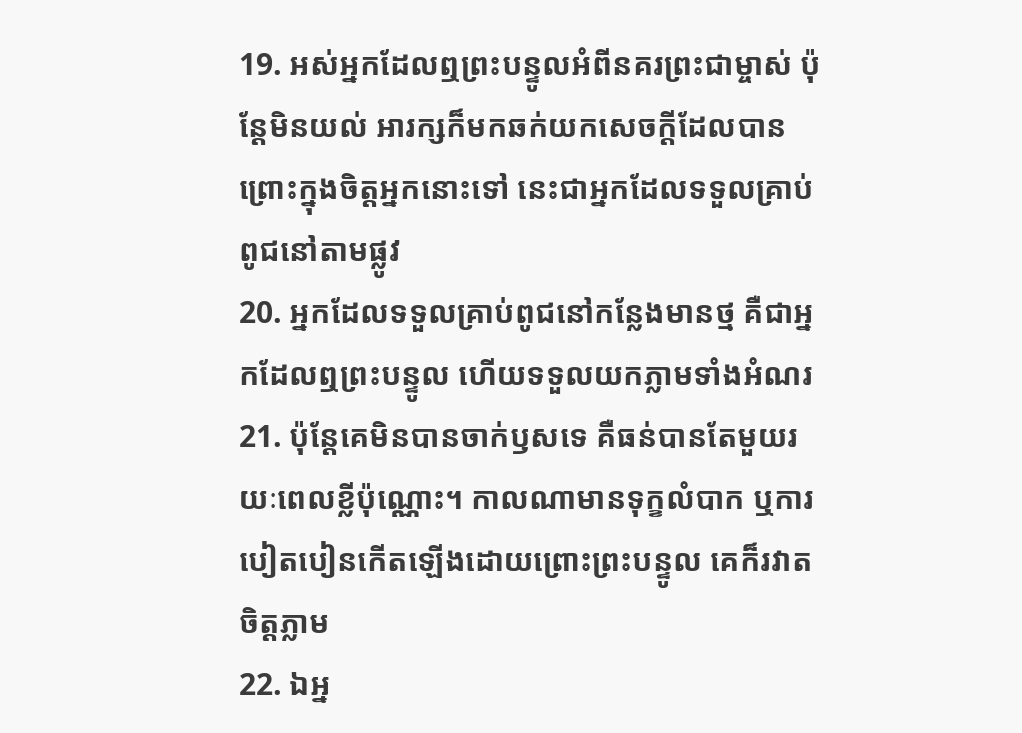19. អស់អ្នកដែលឮព្រះបន្ទូលអំពីនគរព្រះជាម្ចាស់ ប៉ុន្ដែមិនយល់ អារក្សក៏មកឆក់យកសេចក្ដីដែលបានព្រោះក្នុងចិត្ដអ្នកនោះទៅ នេះជាអ្នកដែលទទួលគ្រាប់ពូជនៅតាមផ្លូវ
20. អ្នកដែលទទួលគ្រាប់ពូជនៅកន្លែងមានថ្ម គឺជាអ្នកដែលឮព្រះបន្ទូល ហើយទទួលយកភ្លាមទាំងអំណរ
21. ប៉ុន្ដែគេមិនបានចាក់ឫសទេ គឺធន់បានតែមួយរយៈពេលខ្លីប៉ុណ្ណោះ។ កាលណាមានទុក្ខលំបាក ឬការបៀតបៀនកើតឡើងដោយព្រោះព្រះបន្ទូល គេក៏រវាតចិត្ដភ្លាម
22. ឯអ្ន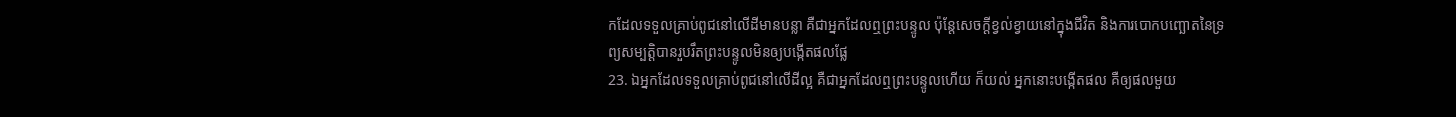កដែលទទួលគ្រាប់ពូជនៅលើដីមានបន្លា គឺជាអ្នកដែលឮព្រះបន្ទូល ប៉ុន្ដែសេចក្ដីខ្វល់ខ្វាយនៅក្នុងជីវិត និងការបោកបញ្ឆោតនៃទ្រព្យសម្បត្ដិបានរួបរឹតព្រះបន្ទូលមិនឲ្យបង្កើតផលផ្លែ
23. ឯអ្នកដែលទទួលគ្រាប់ពូជនៅលើដីល្អ គឺជាអ្នកដែលឮព្រះបន្ទូលហើយ ក៏យល់ អ្នកនោះបង្កើតផល គឺឲ្យផលមួយ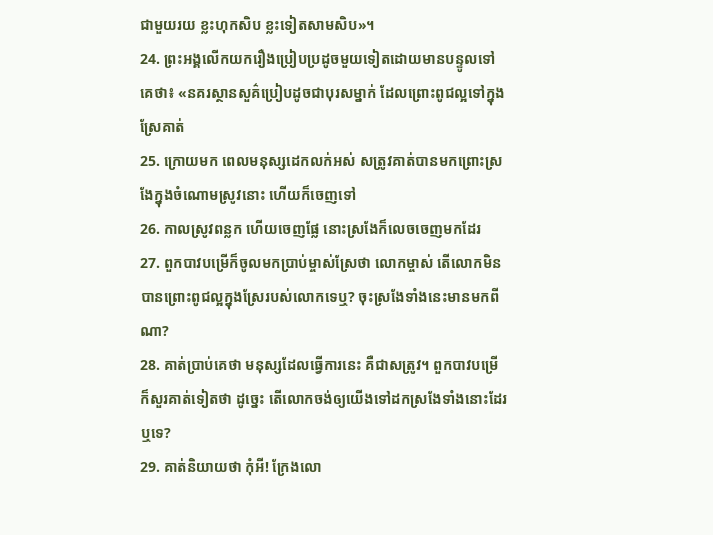ជាមួយរយ ខ្លះហុកសិប ខ្លះទៀតសាមសិប»។
24. ព្រះអង្គលើកយករឿងប្រៀបប្រដូចមួយទៀតដោយមានបន្ទូលទៅគេថា៖ «នគរស្ថានសួគ៌ប្រៀបដូចជាបុរសម្នាក់ ដែលព្រោះពូជល្អទៅក្នុងស្រែគាត់
25. ក្រោយមក ពេលមនុស្សដេកលក់អស់ សត្រូវគាត់បានមកព្រោះស្រងែក្នុងចំណោមស្រូវនោះ ហើយក៏ចេញទៅ
26. កាលស្រូវពន្លក ហើយចេញផ្លែ នោះស្រងែក៏លេចចេញមកដែរ
27. ពួកបាវបម្រើក៏ចូលមកប្រាប់ម្ចាស់ស្រែថា លោកម្ចាស់ តើលោកមិនបានព្រោះពូជល្អក្នុងស្រែរបស់លោកទេឬ? ចុះស្រងែទាំងនេះមានមកពីណា?
28. គាត់ប្រាប់គេថា មនុស្សដែលធ្វើការនេះ គឺជាសត្រូវ។ ពួកបាវបម្រើក៏សួរគាត់ទៀតថា ដូច្នេះ តើលោកចង់ឲ្យយើងទៅដកស្រងែទាំងនោះដែរឬទេ?
29. គាត់និយាយថា កុំអី! ក្រែងលោ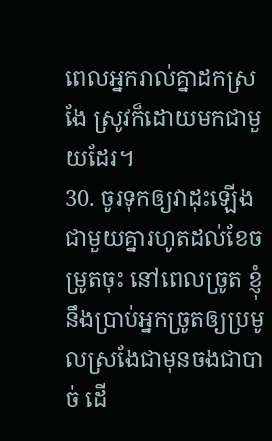ពេលអ្នករាល់គ្នាដកស្រងែ ស្រូវក៏ដោយមកជាមួយដែរ។
30. ចូរទុកឲ្យវាដុះឡើងជាមួយគ្នារហូតដល់ខែចម្រូតចុះ នៅពេលច្រូត ខ្ញុំនឹងប្រាប់អ្នកច្រូតឲ្យប្រមូលស្រងែជាមុនចងជាបាច់ ដើ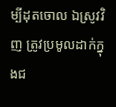ម្បីដុតចោល ឯស្រូវវិញ ត្រូវប្រមូលដាក់ក្នុងជ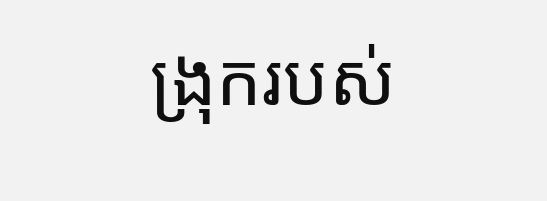ង្រុករបស់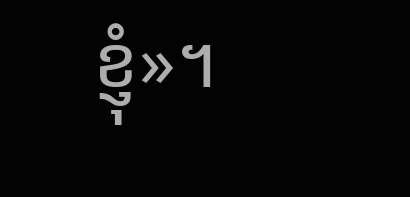ខ្ញុំ»។